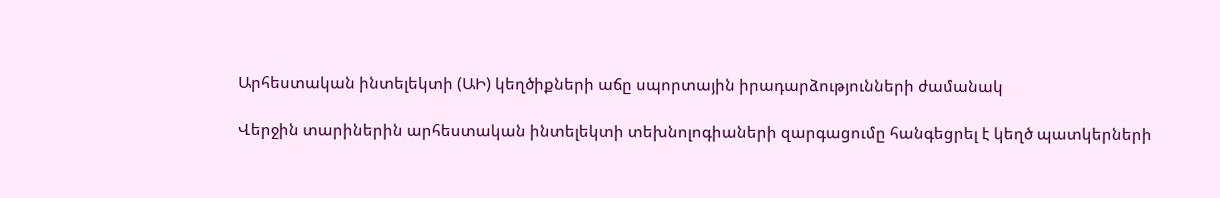Արհեստական ինտելեկտի (ԱԻ) կեղծիքների աճը սպորտային իրադարձությունների ժամանակ

Վերջին տարիներին արհեստական ինտելեկտի տեխնոլոգիաների զարգացումը հանգեցրել է կեղծ պատկերների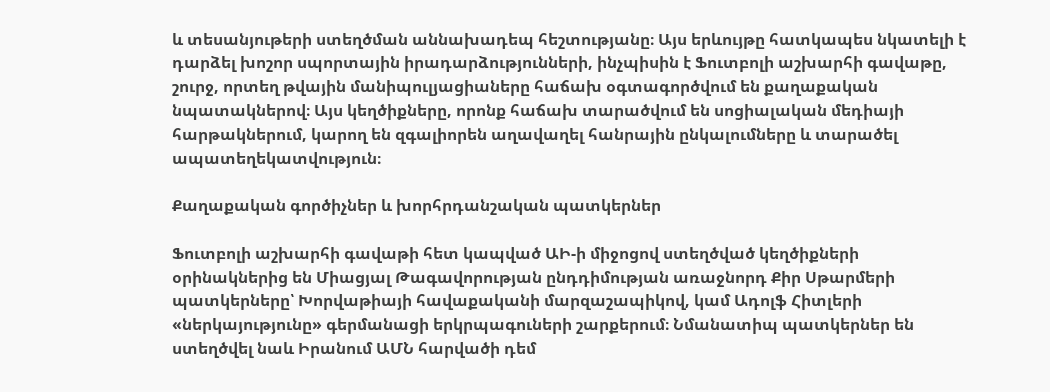և տեսանյութերի ստեղծման աննախադեպ հեշտությանը։ Այս երևույթը հատկապես նկատելի է դարձել խոշոր սպորտային իրադարձությունների, ինչպիսին է Ֆուտբոլի աշխարհի գավաթը, շուրջ, որտեղ թվային մանիպուլյացիաները հաճախ օգտագործվում են քաղաքական նպատակներով։ Այս կեղծիքները, որոնք հաճախ տարածվում են սոցիալական մեդիայի հարթակներում, կարող են զգալիորեն աղավաղել հանրային ընկալումները և տարածել ապատեղեկատվություն։

Քաղաքական գործիչներ և խորհրդանշական պատկերներ

Ֆուտբոլի աշխարհի գավաթի հետ կապված ԱԻ-ի միջոցով ստեղծված կեղծիքների օրինակներից են Միացյալ Թագավորության ընդդիմության առաջնորդ Քիր Սթարմերի պատկերները՝ Խորվաթիայի հավաքականի մարզաշապիկով, կամ Ադոլֆ Հիտլերի «ներկայությունը» գերմանացի երկրպագուների շարքերում։ Նմանատիպ պատկերներ են ստեղծվել նաև Իրանում ԱՄՆ հարվածի դեմ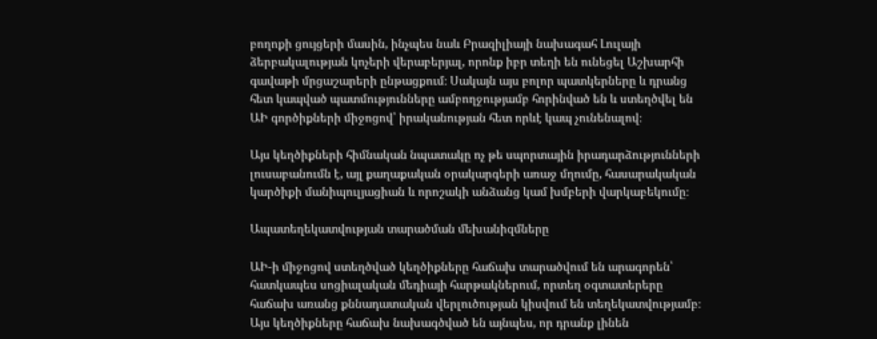բողոքի ցույցերի մասին, ինչպես նաև Բրազիլիայի նախագահ Լուլայի ձերբակալության կոչերի վերաբերյալ, որոնք իբր տեղի են ունեցել Աշխարհի գավաթի մրցաշարերի ընթացքում։ Սակայն այս բոլոր պատկերները և դրանց հետ կապված պատմությունները ամբողջությամբ հորինված են և ստեղծվել են ԱԻ գործիքների միջոցով՝ իրականության հետ որևէ կապ չունենալով։

Այս կեղծիքների հիմնական նպատակը ոչ թե սպորտային իրադարձությունների լուսաբանումն է, այլ քաղաքական օրակարգերի առաջ մղումը, հասարակական կարծիքի մանիպուլյացիան և որոշակի անձանց կամ խմբերի վարկաբեկումը։

Ապատեղեկատվության տարածման մեխանիզմները

ԱԻ-ի միջոցով ստեղծված կեղծիքները հաճախ տարածվում են արագորեն՝ հատկապես սոցիալական մեդիայի հարթակներում, որտեղ օգտատերերը հաճախ առանց քննադատական վերլուծության կիսվում են տեղեկատվությամբ։ Այս կեղծիքները հաճախ նախագծված են այնպես, որ դրանք լինեն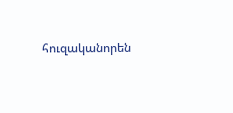հուզականորեն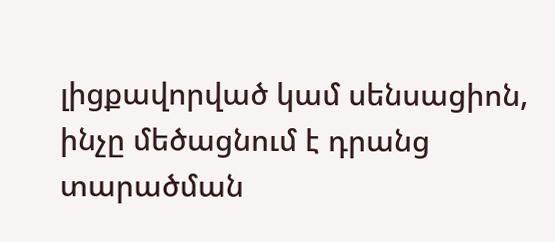լիցքավորված կամ սենսացիոն, ինչը մեծացնում է դրանց տարածման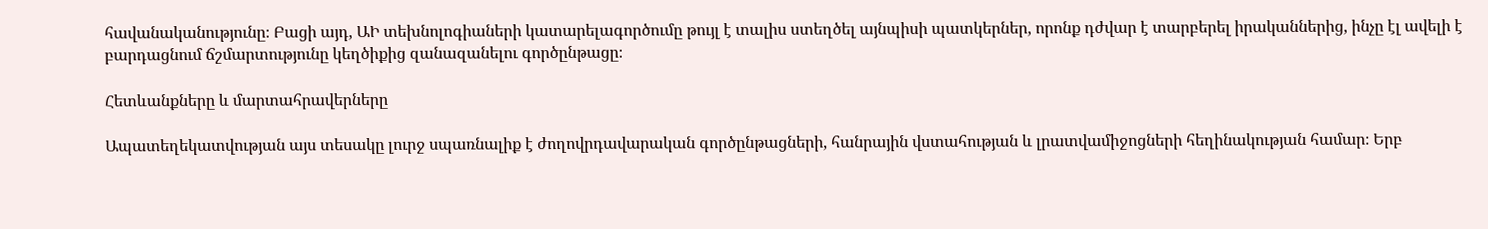հավանականությունը։ Բացի այդ, ԱԻ տեխնոլոգիաների կատարելագործումը թույլ է տալիս ստեղծել այնպիսի պատկերներ, որոնք դժվար է տարբերել իրականներից, ինչը էլ ավելի է բարդացնում ճշմարտությունը կեղծիքից զանազանելու գործընթացը։

Հետևանքները և մարտահրավերները

Ապատեղեկատվության այս տեսակը լուրջ սպառնալիք է ժողովրդավարական գործընթացների, հանրային վստահության և լրատվամիջոցների հեղինակության համար։ Երբ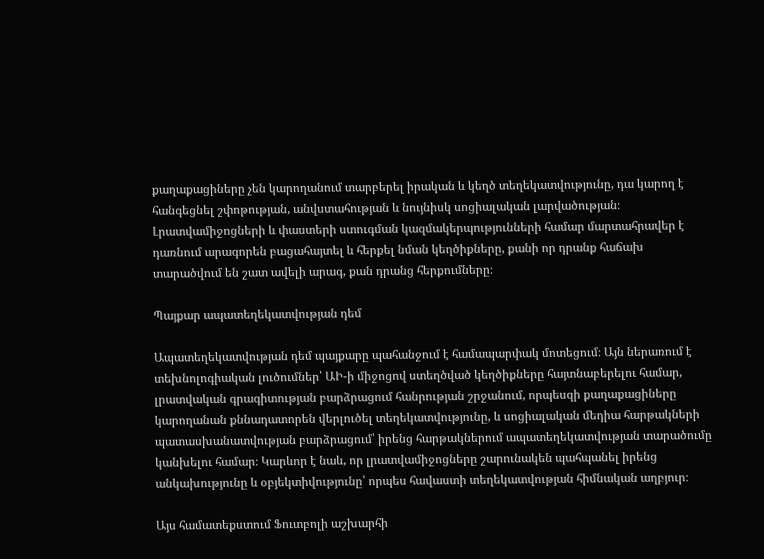քաղաքացիները չեն կարողանում տարբերել իրական և կեղծ տեղեկատվությունը, դա կարող է հանգեցնել շփոթության, անվստահության և նույնիսկ սոցիալական լարվածության։ Լրատվամիջոցների և փաստերի ստուգման կազմակերպությունների համար մարտահրավեր է դառնում արագորեն բացահայտել և հերքել նման կեղծիքները, քանի որ դրանք հաճախ տարածվում են շատ ավելի արագ, քան դրանց հերքումները։

Պայքար ապատեղեկատվության դեմ

Ապատեղեկատվության դեմ պայքարը պահանջում է համապարփակ մոտեցում։ Այն ներառում է տեխնոլոգիական լուծումներ՝ ԱԻ-ի միջոցով ստեղծված կեղծիքները հայտնաբերելու համար, լրատվական գրագիտության բարձրացում հանրության շրջանում, որպեսզի քաղաքացիները կարողանան քննադատորեն վերլուծել տեղեկատվությունը, և սոցիալական մեդիա հարթակների պատասխանատվության բարձրացում՝ իրենց հարթակներում ապատեղեկատվության տարածումը կանխելու համար։ Կարևոր է նաև, որ լրատվամիջոցները շարունակեն պահպանել իրենց անկախությունը և օբյեկտիվությունը՝ որպես հավաստի տեղեկատվության հիմնական աղբյուր։

Այս համատեքստում Ֆուտբոլի աշխարհի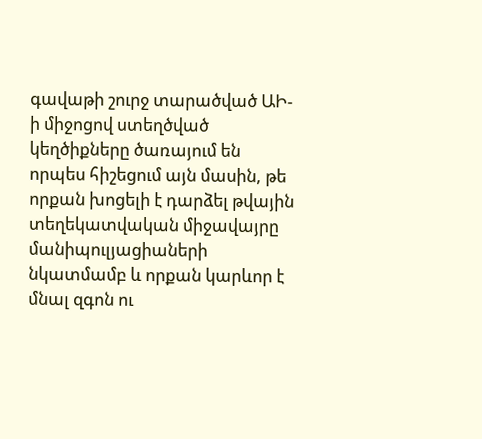գավաթի շուրջ տարածված ԱԻ-ի միջոցով ստեղծված կեղծիքները ծառայում են որպես հիշեցում այն մասին, թե որքան խոցելի է դարձել թվային տեղեկատվական միջավայրը մանիպուլյացիաների նկատմամբ և որքան կարևոր է մնալ զգոն ու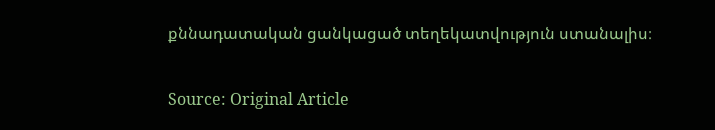քննադատական ցանկացած տեղեկատվություն ստանալիս։

Source: Original Article